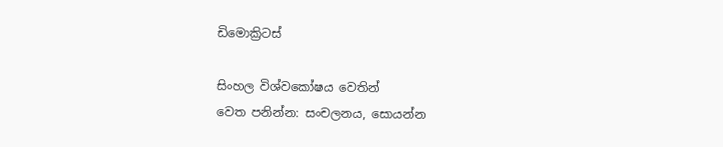ඩිමොක්‍රිටස්

සිංහල විශ්වකෝෂය වෙතින්
වෙත පනින්න: සංචලනය, සොයන්න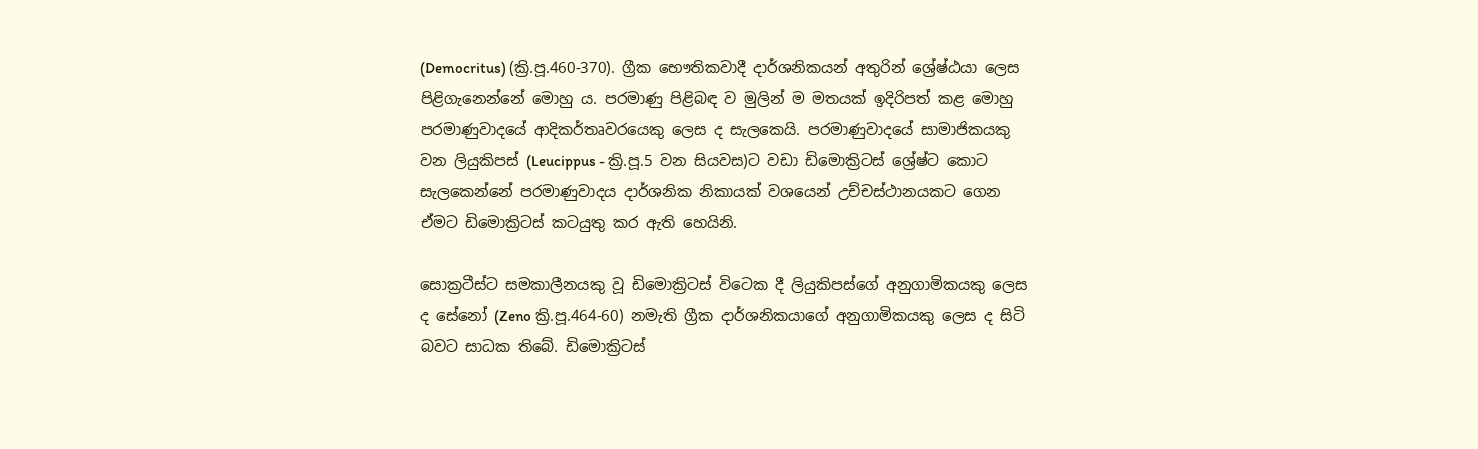(Democritus) (ක්‍රි.පූ.460-370). ග්‍රීක භෞතිකවාදී දාර්ශනිකයන් අතුරින් ශ්‍රේෂ්ඨයා ලෙස පිළිගැනෙන්නේ මොහු ය. පරමාණු පිළිබඳ ව මුලින් ම මතයක් ඉදිරිපත් කළ මොහු පරමාණුවාදයේ ආදිකර්තෘවරයෙකු ලෙස ද සැලකෙයි. පරමාණුවාදයේ සාමාජිකයකු වන ලියුකිපස් (Leucippus - ක්‍රි.පූ.5 වන සියවස)ට වඩා ඩිමොක්‍රිටස් ශ්‍රේෂ්ට කොට සැලකෙන්නේ පරමාණුවාදය දාර්ශනික නිකායක් වශයෙන් උච්චස්ථානයකට ගෙන ඒමට ඩිමොක්‍රිටස් කටයුතු කර ඇති හෙයිනි.

සොක්‍රටීස්ට සමකාලීනයකු වූ ඩිමොක්‍රිටස් විටෙක දී ලියුකිපස්ගේ අනුගාමිකයකු ලෙස ද සේනෝ (Zeno ක්‍රි.පූ.464-60) නමැති ග්‍රීක දාර්ශනිකයාගේ අනුගාමිකයකු ලෙස ද සිටි බවට සාධක තිබේ. ඩිමොක්‍රිටස්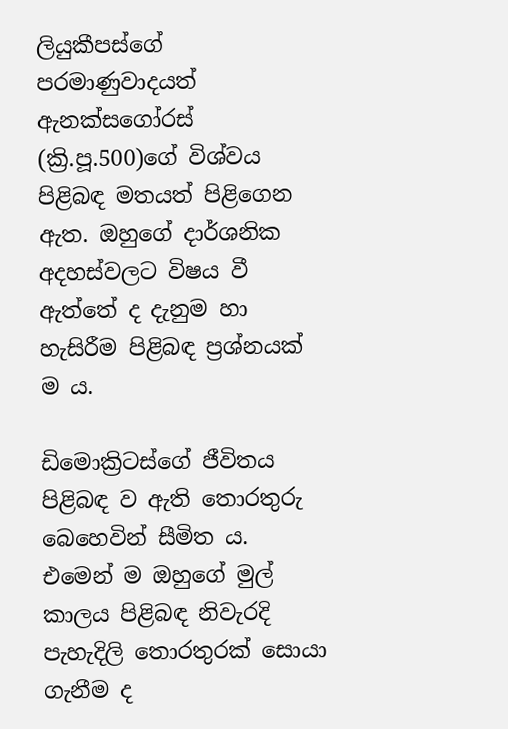ලියුකීපස්ගේ පරමාණුවාදයත් ඇනක්සගෝරස් (ක්‍රි.පූ.500)ගේ විශ්වය පිළිබඳ මතයත් පිළිගෙන ඇත. ඔහුගේ දාර්ශනික අදහස්වලට විෂය වී ඇත්තේ ද දැනුම හා හැසිරීම පිළිබඳ ප්‍රශ්නයක් ම ය.

ඩිමොක්‍රිටස්ගේ ජීවිතය පිළිබඳ ව ඇති තොරතුරු බෙහෙවින් සීමිත ය. එමෙන් ම ඔහුගේ මුල් කාලය පිළිබඳ නිවැරදි පැහැදිලි තොරතුරක් සොයා ගැනීම ද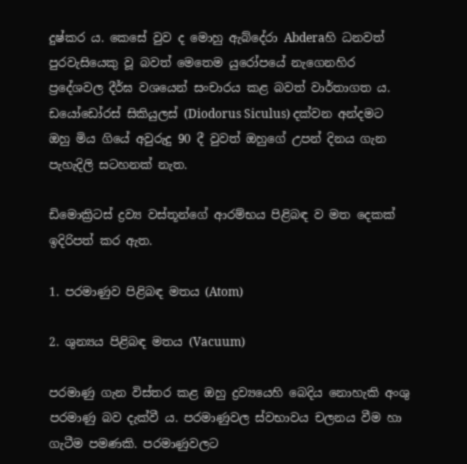දුෂ්කර ය. කෙසේ වුව ද මොහු ඇබ්දේරා Abderaහි ධනවත් පුරවැසියෙකු වූ බවත් මෙතෙම යුරෝපයේ නැගෙනහිර ප්‍රදේශවල දීර්ඝ වශයෙන් සංචාරය කළ බවත් වාර්තාගත ය. ඩයෝඩෝරස් සිකියුලස් (Diodorus Siculus) දක්වන අන්දමට ඔහු මිය ගියේ අවුරුදු 90 දී වුවත් ඔහුගේ උපන් දිනය ගැන පැහැදිලි සටහනක් නැත.

ඩිමොක්‍රිටස් ද්‍රව්‍ය වස්තූන්ගේ ආරම්භය පිළිබඳ ව මත දෙකක් ඉදිරිපත් කර ඇත.

1. පරමාණුව පිළිබඳ මතය (Atom)

2. ශුන්‍යය පිළිබඳ මතය (Vacuum)

පරමාණු ගැන විස්තර කළ ඔහු ද්‍රව්‍යයෙහි බෙදිය නොහැකි අංශු පරමාණු බව දැක්වී ය. පරමාණුවල ස්වභාවය චලනය වීම හා ගැටීම පමණකි. පරමාණුවලට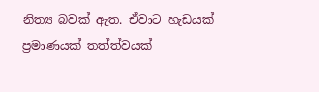නිත්‍ය බවක් ඇත. ඒවාට හැඩයක් ප්‍රමාණයක් තත්ත්වයක්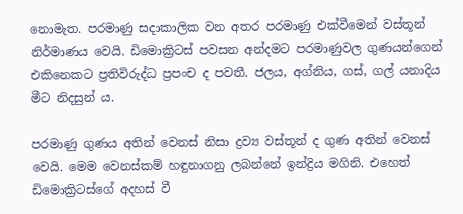නොමැත. පරමාණු සදාකාලික වන අතර පරමාණු එක්වීමෙන් වස්තූන් නිර්මාණය වෙයි. ඩිමොක්‍රිටස් පවසන අන්දමට පරමාණුවල ගුණයන්ගෙන් එකිනෙකට ප්‍රතිවිරුද්ධ ප්‍රපංච ද පවතී. ජලය, අග්නිය, ගස්, ගල් යනාදිය මීට නිදසුන් ය.

පරමාණු ගුණය අතින් වෙනස් නිසා ද්‍රව්‍ය වස්තූන් ද ගුණ අතින් වෙනස් වෙයි. මෙම වෙනස්කම් හඳුනාගනු ලබන්නේ ඉන්ද්‍රිය මගිනි. එහෙත් ඩිමොක්‍රිටස්ගේ අදහස් වී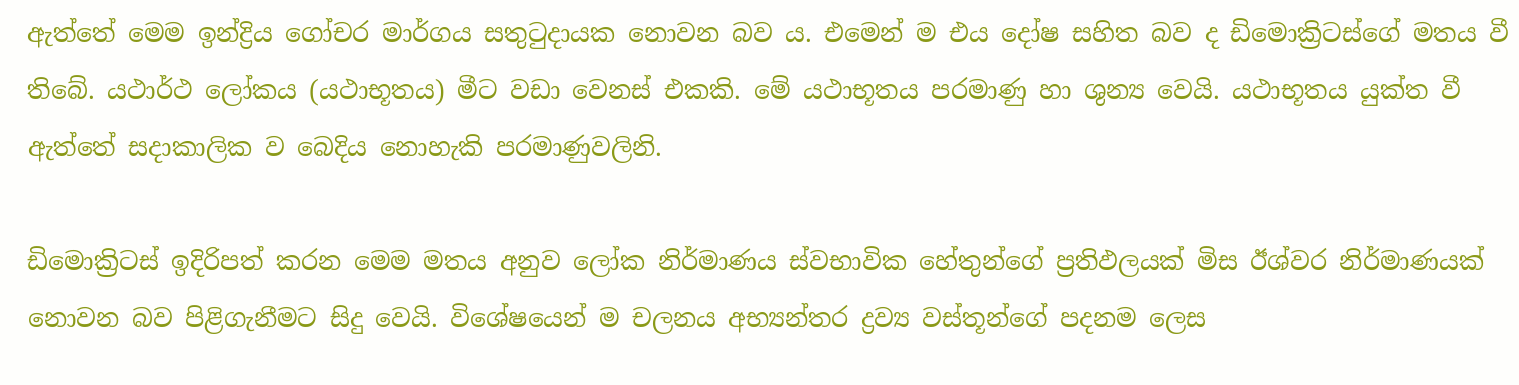ඇත්තේ මෙම ඉන්ද්‍රිය ගෝචර මාර්ගය සතුටුදායක නොවන බව ය. එමෙන් ම එය දෝෂ සහිත බව ද ඩිමොක්‍රිටස්ගේ මතය වී තිබේ. යථාර්ථ ලෝකය (යථාභූතය) මීට වඩා වෙනස් එකකි. මේ යථාභූතය පරමාණු හා ශුන්‍ය වෙයි. යථාභූතය යුක්ත වී ඇත්තේ සදාකාලික ව බෙදිය නොහැකි පරමාණුවලිනි.

ඩිමොක්‍රිටස් ඉදිරිපත් කරන මෙම මතය අනුව ලෝක නිර්මාණය ස්වභාවික හේතුන්ගේ ප්‍රතිඵලයක් මිස ඊශ්වර නිර්මාණයක් නොවන බව පිළිගැනීමට සිදු වෙයි. විශේෂයෙන් ම චලනය අභ්‍යන්තර ද්‍රව්‍ය වස්තූන්ගේ පදනම ලෙස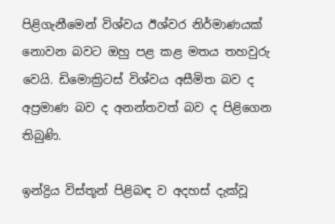පිළිගැනීමෙන් විශ්වය ඊශ්වර නිර්මාණයක් නොවන බවට ඔහු පළ කළ මතය තහවුරු වෙයි. ඩිමොක්‍රිටස් විශ්වය අසීමිත බව ද අප්‍රමාණ බව ද අනන්තවත් බව ද පිළිගෙන තිබුණි.

ඉන්ද්‍රිය විස්තූන් පිළිබඳ ව අදහස් දැක්වූ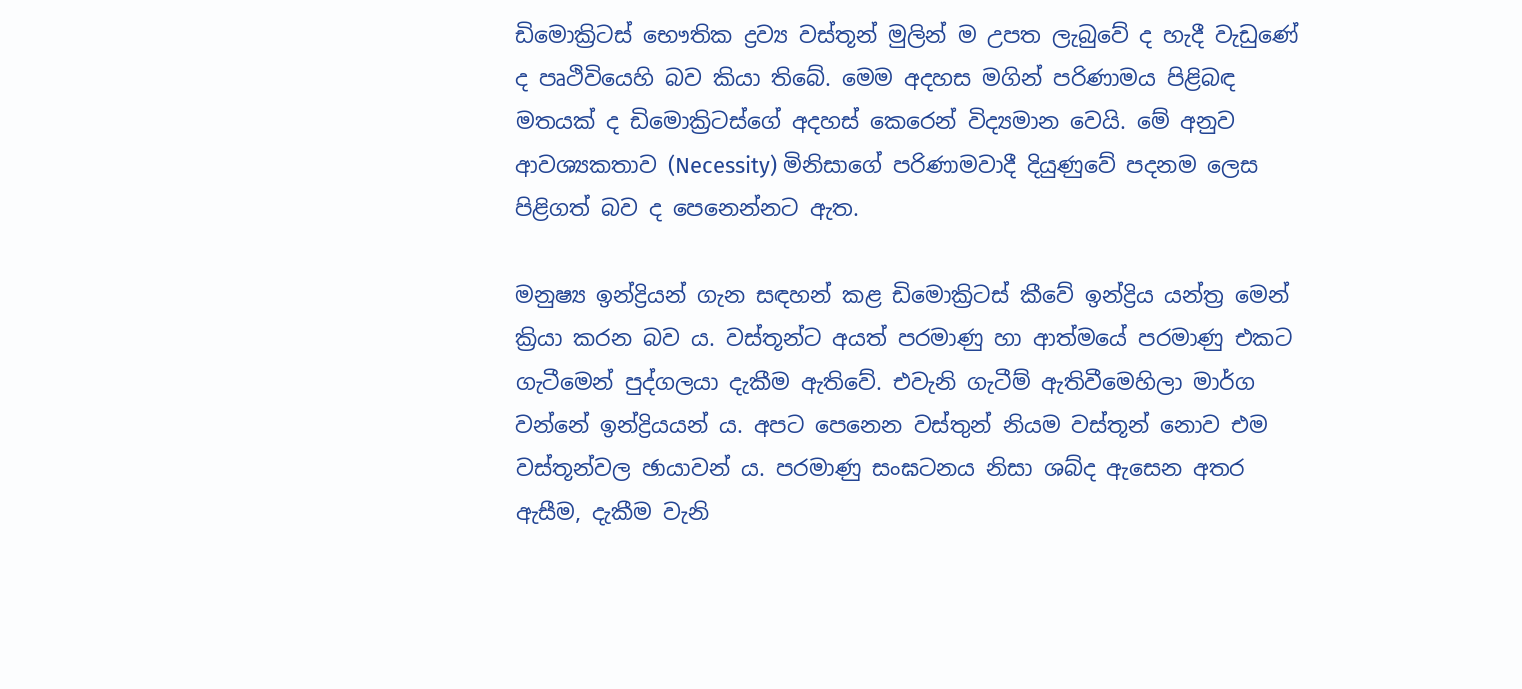ඩිමොක්‍රිටස් භෞතික ද්‍රව්‍ය වස්තූන් මුලින් ම උපත ලැබුවේ ද හැදී වැඩුණේ ද පෘථිවියෙහි බව කියා තිබේ. මෙම අදහස මගින් පරිණාමය පිළිබඳ මතයක් ද ඩිමොක්‍රිටස්ගේ අදහස් කෙරෙන් විද්‍යමාන වෙයි. මේ අනුව ආවශ්‍යකතාව (Necessity) මිනිසාගේ පරිණාමවාදී දියුණුවේ පදනම ලෙස පිළිගත් බව ද පෙනෙන්නට ඇත.

මනුෂ්‍ය ඉන්ද්‍රියන් ගැන සඳහන් කළ ඩිමොක්‍රිටස් කීවේ ඉන්ද්‍රිය යන්ත්‍ර මෙන් ක්‍රියා කරන බව ය. වස්තූන්ට අයත් පරමාණු හා ආත්මයේ පරමාණු එකට ගැටීමෙන් පුද්ගලයා දැකීම ඇතිවේ. එවැනි ගැටීම් ඇතිවීමෙහිලා මාර්ග වන්නේ ඉන්ද්‍රියයන් ය. අපට පෙනෙන වස්තුන් නියම වස්තූන් නොව එම වස්තූන්වල ඡායාවන් ය. පරමාණු සංඝටනය නිසා ශබ්ද ඇසෙන අතර ඇසීම, දැකීම වැනි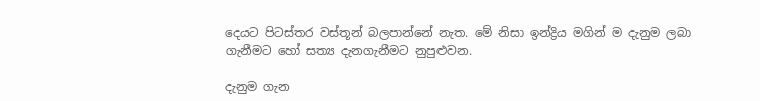දෙයට පිටස්තර වස්තූන් බලපාන්නේ නැත. මේ නිසා ඉන්ද්‍රිය මගින් ම දැනුම ලබා ගැනීමට හෝ සත්‍ය දැනගැනීමට නුපුළුවන.

දැනුම ගැන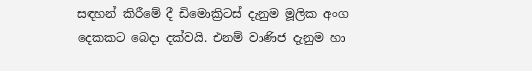සඳහන් කිරීමේ දී ඩිමොක්‍රිටස් දැනුම මූලික අංග දෙකකට බෙදා දක්වයි. එනම් වාණිජ දැනුම හා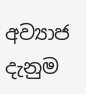අව්‍යාජ දැනුම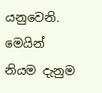යනුවෙනි. මෙයින් නියම දැනුම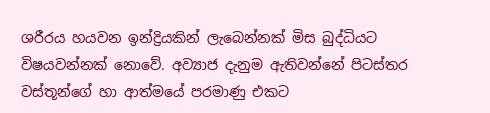ශරීරය හයවන ඉන්ද්‍රියකින් ලැබෙන්නක් මිස බුද්ධියට විෂයවන්නක් නොවේ. අව්‍යාජ දැනුම ඇතිවන්නේ පිටස්තර වස්තූන්ගේ හා ආත්මයේ පරමාණු එකට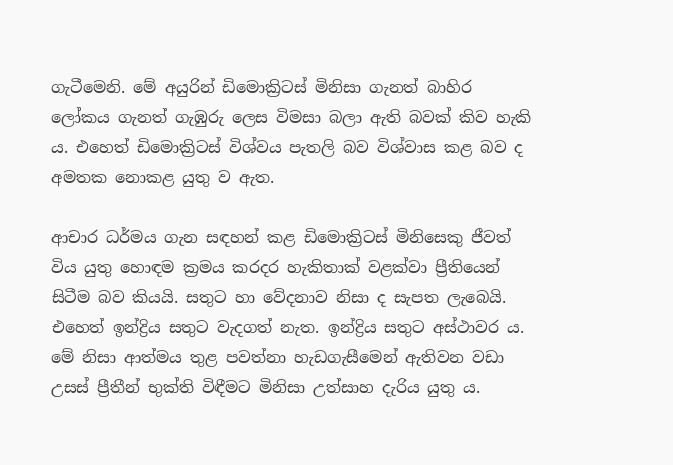ගැටීමෙනි. මේ අයුරින් ඩිමොක්‍රිටස් මිනිසා ගැනත් බාහිර ලෝකය ගැනත් ගැඹුරු ලෙස විමසා බලා ඇති බවක් කිව හැකි ය. එහෙත් ඩිමොක්‍රිටස් විශ්වය පැතලි බව විශ්වාස කළ බව ද අමතක නොකළ යුතු ව ඇත.

ආචාර ධර්මය ගැන සඳහන් කළ ඩිමොක්‍රිටස් මිනිසෙකු ජීවත් විය යුතු හොඳම ක්‍රමය කරදර හැකිතාක් වළක්වා ප්‍රීතියෙන් සිටීම බව කියයි. සතුට හා වේදනාව නිසා ද සැපත ලැබෙයි. එහෙත් ඉන්ද්‍රිය සතුට වැදගත් නැත. ඉන්ද්‍රිය සතුට අස්ථාවර ය. මේ නිසා ආත්මය තුළ පවත්නා හැඩගැසීමෙන් ඇතිවන වඩා උසස් ප්‍රීතීන් භුක්ති විඳීමට මිනිසා උත්සාහ දැරිය යුතු ය.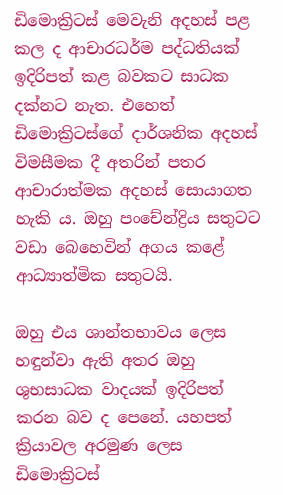ඩිමොක්‍රිටස් මෙවැනි අදහස් පළ කල ද ආචාරධර්ම පද්ධතියක් ඉදිරිපත් කළ බවකට සාධක දක්නට නැත. එහෙත් ඩිමොක්‍රිටස්ගේ දාර්ශනික අදහස් විමසීමක දී අතරින් පතර ආචාරාත්මක අදහස් සොයාගත හැකි ය. ඔහු පංචේන්ද්‍රිය සතුටට වඩා බෙහෙවින් අගය කළේ ආධ්‍යාත්මික සතුටයි.

ඔහු එය ශාන්තභාවය ලෙස හඳුන්වා ඇති අතර ඔහු ශුභසාධක වාදයක් ඉදිරිපත් කරන බව ද පෙනේ. යහපත් ක්‍රියාවල අරමුණ ලෙස ඩිමොක්‍රිටස්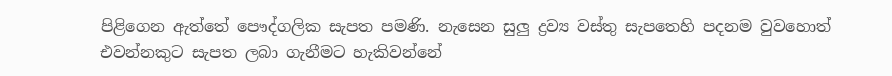පිළිගෙන ඇත්තේ පෞද්ගලික සැපත පමණි. නැසෙන සුලු ද්‍රව්‍ය වස්තු සැපතෙහි පදනම වුවහොත් එවන්නකුට සැපත ලබා ගැනීමට හැකිවන්නේ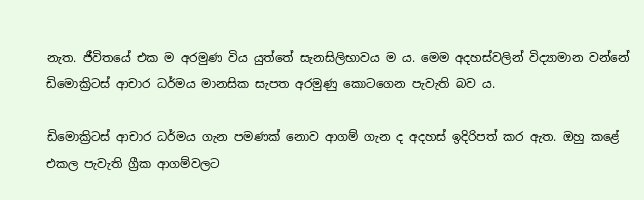නැත. ජීවිතයේ එක ම අරමුණ විය යුත්තේ සැනසිලිභාවය ම ය. මෙම අදහස්වලින් විද්‍යාමාන වන්නේ ඩිමොක්‍රිටස් ආචාර ධර්මය මානසික සැපත අරමුණු කොටගෙන පැවැති බව ය.

ඩිමොක්‍රිටස් ආචාර ධර්මය ගැන පමණක් නොව ආගම් ගැන ද අදහස් ඉදිරිපත් කර ඇත. ඔහු කළේ එකල පැවැති ග්‍රීක ආගම්වලට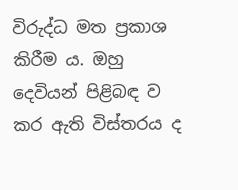විරුද්ධ මත ප්‍රකාශ කිරීම ය. ඔහු දෙවියන් පිළිබඳ ව කර ඇති විස්තරය ද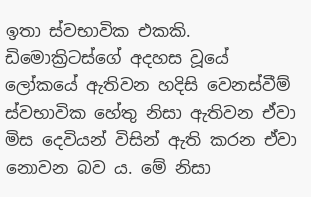ඉතා ස්වභාවික එකකි. ඩිමොක්‍රිටස්ගේ අදහස වූයේ ලෝකයේ ඇතිවන හදිසි වෙනස්වීම් ස්වභාවික හේතු නිසා ඇතිවන ඒවා මිස දෙවියන් විසින් ඇති කරන ඒවා නොවන බව ය. මේ නිසා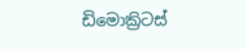ඩිමොක්‍රිටස්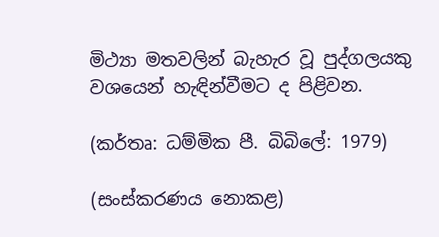මිථ්‍යා මතවලින් බැහැර වූ පුද්ගලයකු වශයෙන් හැඳින්වීමට ද පිළිවන.

(කර්තෘ: ධම්මික පී. බිබිලේ: 1979)

(සංස්කරණය නොකළ)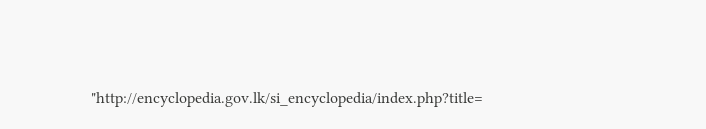"http://encyclopedia.gov.lk/si_encyclopedia/index.php?title=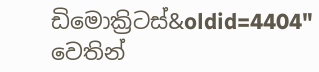ඩිමොක්‍රිටස්&oldid=4404" වෙතින්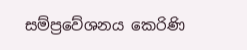සම්ප්‍රවේශනය කෙරිණි